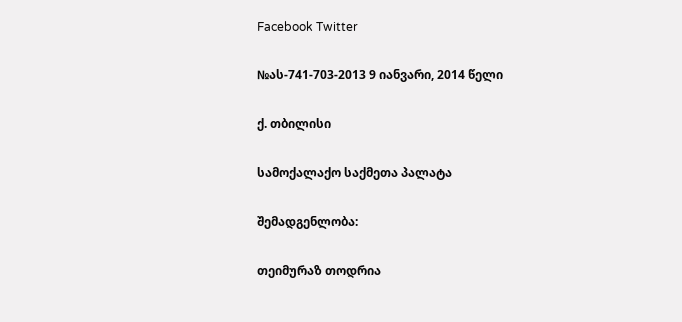Facebook Twitter

№ას-741-703-2013 9 იანვარი, 2014 წელი

ქ. თბილისი

სამოქალაქო საქმეთა პალატა

შემადგენლობა:

თეიმურაზ თოდრია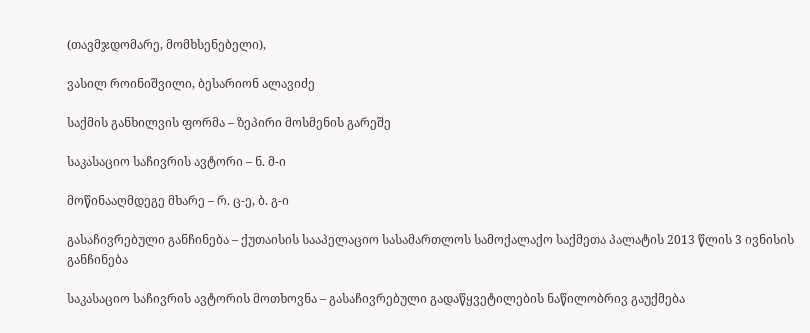(თავმჯდომარე, მომხსენებელი),

ვასილ როინიშვილი, ბესარიონ ალავიძე

საქმის განხილვის ფორმა – ზეპირი მოსმენის გარეშე

საკასაციო საჩივრის ავტორი – ნ. მ-ი

მოწინააღმდეგე მხარე – რ. ც-ე, ბ. გ-ი

გასაჩივრებული განჩინება – ქუთაისის სააპელაციო სასამართლოს სამოქალაქო საქმეთა პალატის 2013 წლის 3 ივნისის განჩინება

საკასაციო საჩივრის ავტორის მოთხოვნა – გასაჩივრებული გადაწყვეტილების ნაწილობრივ გაუქმება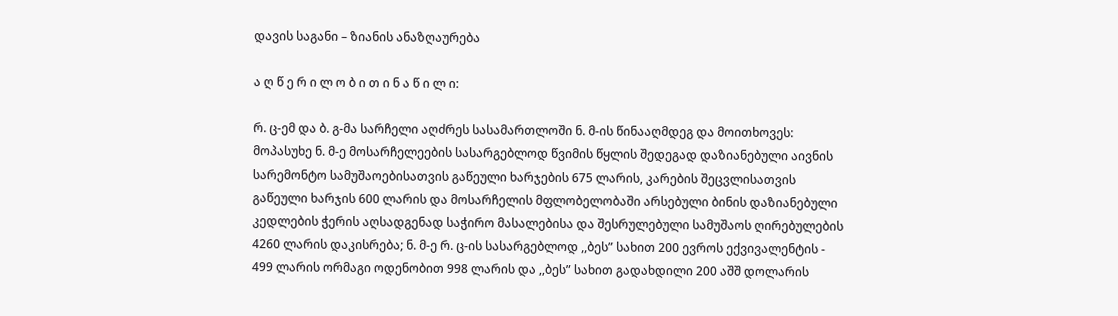დავის საგანი – ზიანის ანაზღაურება

ა ღ წ ე რ ი ლ ო ბ ი თ ი ნ ა წ ი ლ ი:

რ. ც-ემ და ბ. გ-მა სარჩელი აღძრეს სასამართლოში ნ. მ-ის წინააღმდეგ და მოითხოვეს: მოპასუხე ნ. მ-ე მოსარჩელეების სასარგებლოდ წვიმის წყლის შედეგად დაზიანებული აივნის სარემონტო სამუშაოებისათვის გაწეული ხარჯების 675 ლარის, კარების შეცვლისათვის გაწეული ხარჯის 600 ლარის და მოსარჩელის მფლობელობაში არსებული ბინის დაზიანებული კედლების ჭერის აღსადგენად საჭირო მასალებისა და შესრულებული სამუშაოს ღირებულების 4260 ლარის დაკისრება; ნ. მ-ე რ. ც-ის სასარგებლოდ ,,ბეს” სახით 200 ევროს ექვივალენტის - 499 ლარის ორმაგი ოდენობით 998 ლარის და ,,ბეს” სახით გადახდილი 200 აშშ დოლარის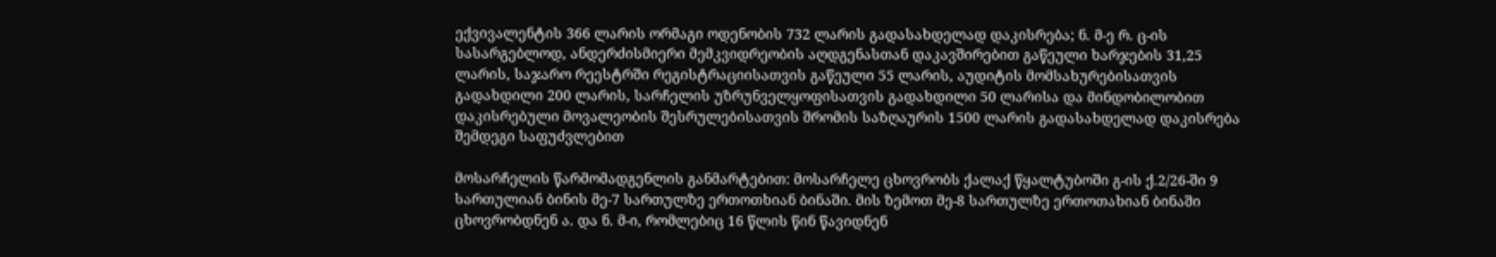ექვივალენტის 366 ლარის ორმაგი ოდენობის 732 ლარის გადასახდელად დაკისრება; ნ. მ-ე რ. ც-ის სასარგებლოდ, ანდერძისმიერი მემკვიდრეობის აღდგენასთან დაკავშირებით გაწეული ხარჯების 31,25 ლარის, საჯარო რეესტრში რეგისტრაციისათვის გაწეული 55 ლარის, აუდიტის მომსახურებისათვის გადახდილი 200 ლარის, სარჩელის უზრუნველყოფისათვის გადახდილი 50 ლარისა და მინდობილობით დაკისრებული მოვალეობის შესრულებისათვის შრომის საზღაურის 1500 ლარის გადასახდელად დაკისრება შემდეგი საფუძვლებით

მოსარჩელის წარმომადგენლის განმარტებით: მოსარჩელე ცხოვრობს ქალაქ წყალტუბოში გ-ის ქ.2/26-ში 9 სართულიან ბინის მე-7 სართულზე ერთოთხიან ბინაში. მის ზემოთ მე-8 სართულზე ერთოთახიან ბინაში ცხოვრობდნენ ა. და ნ. მ-ი, რომლებიც 16 წლის წინ წავიდნენ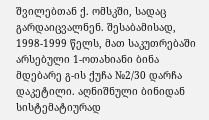შვილებთან ქ. ომსკში, სადაც გარდაიცვალნენ. შესაბამისად, 1998-1999 წელს, მათ საკუთრებაში არსებული 1-ოთახიანი ბინა მდებარე გ-ის ქუჩა №2/30 დარჩა დაკეტილი. აღნიშნული ბინიდან სისტემატიურად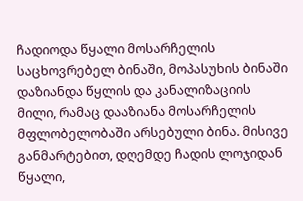ჩადიოდა წყალი მოსარჩელის საცხოვრებელ ბინაში, მოპასუხის ბინაში დაზიანდა წყლის და კანალიზაციის მილი, რამაც დააზიანა მოსარჩელის მფლობელობაში არსებული ბინა. მისივე განმარტებით, დღემდე ჩადის ლოჯიდან წყალი,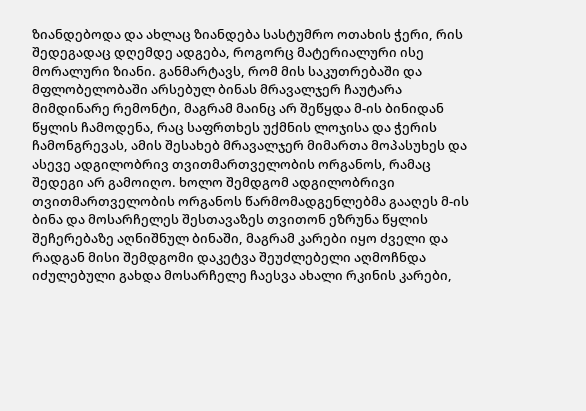ზიანდებოდა და ახლაც ზიანდება სასტუმრო ოთახის ჭერი, რის შედეგადაც დღემდე ადგება, როგორც მატერიალური ისე მორალური ზიანი. განმარტავს, რომ მის საკუთრებაში და მფლობელობაში არსებულ ბინას მრავალჯერ ჩაუტარა მიმდინარე რემონტი, მაგრამ მაინც არ შეწყდა მ-ის ბინიდან წყლის ჩამოდენა, რაც საფრთხეს უქმნის ლოჯისა და ჭერის ჩამონგრევას, ამის შესახებ მრავალჯერ მიმართა მოპასუხეს და ასევე ადგილობრივ თვითმართველობის ორგანოს, რამაც შედეგი არ გამოიღო. ხოლო შემდგომ ადგილობრივი თვითმართველობის ორგანოს წარმომადგენლებმა გააღეს მ-ის ბინა და მოსარჩელეს შესთავაზეს თვითონ ეზრუნა წყლის შეჩერებაზე აღნიშნულ ბინაში, მაგრამ კარები იყო ძველი და რადგან მისი შემდგომი დაკეტვა შეუძლებელი აღმოჩნდა იძულებული გახდა მოსარჩელე ჩაესვა ახალი რკინის კარები,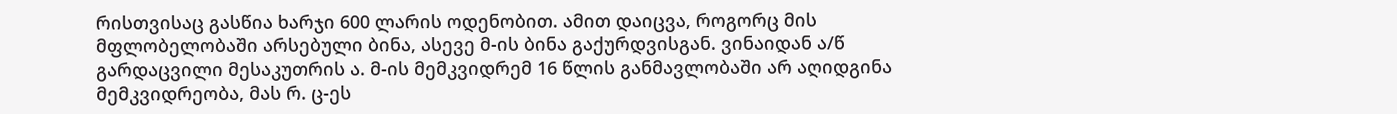რისთვისაც გასწია ხარჯი 600 ლარის ოდენობით. ამით დაიცვა, როგორც მის მფლობელობაში არსებული ბინა, ასევე მ-ის ბინა გაქურდვისგან. ვინაიდან ა/წ გარდაცვილი მესაკუთრის ა. მ-ის მემკვიდრემ 16 წლის განმავლობაში არ აღიდგინა მემკვიდრეობა, მას რ. ც-ეს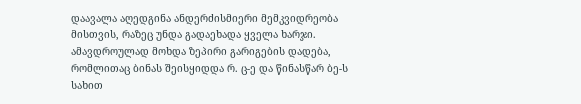დაავალა აღედგინა ანდერძისმიერი მემკვიდრეობა მისთვის, რაზეც უნდა გადაეხადა ყველა ხარჯი. ამავდროულად მოხდა ზეპირი გარიგების დადება, რომლითაც ბინას შეისყიდდა რ. ც-ე და წინასწარ ბე-ს სახით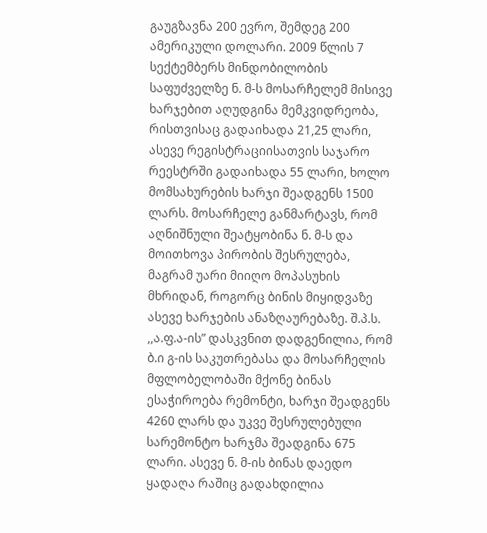გაუგზავნა 200 ევრო, შემდეგ 200 ამერიკული დოლარი. 2009 წლის 7 სექტემბერს მინდობილობის საფუძველზე ნ. მ-ს მოსარჩელემ მისივე ხარჯებით აღუდგინა მემკვიდრეობა, რისთვისაც გადაიხადა 21,25 ლარი, ასევე რეგისტრაციისათვის საჯარო რეესტრში გადაიხადა 55 ლარი, ხოლო მომსახურების ხარჯი შეადგენს 1500 ლარს. მოსარჩელე განმარტავს, რომ აღნიშნული შეატყობინა ნ. მ-ს და მოითხოვა პირობის შესრულება, მაგრამ უარი მიიღო მოპასუხის მხრიდან, როგორც ბინის მიყიდვაზე ასევე ხარჯების ანაზღაურებაზე. შ.პ.ს. ,,ა.ფ.ა-ის” დასკვნით დადგენილია, რომ ბ.ი გ-ის საკუთრებასა და მოსარჩელის მფლობელობაში მქონე ბინას ესაჭიროება რემონტი, ხარჯი შეადგენს 4260 ლარს და უკვე შესრულებული სარემონტო ხარჯმა შეადგინა 675 ლარი. ასევე ნ. მ-ის ბინას დაედო ყადაღა რაშიც გადახდილია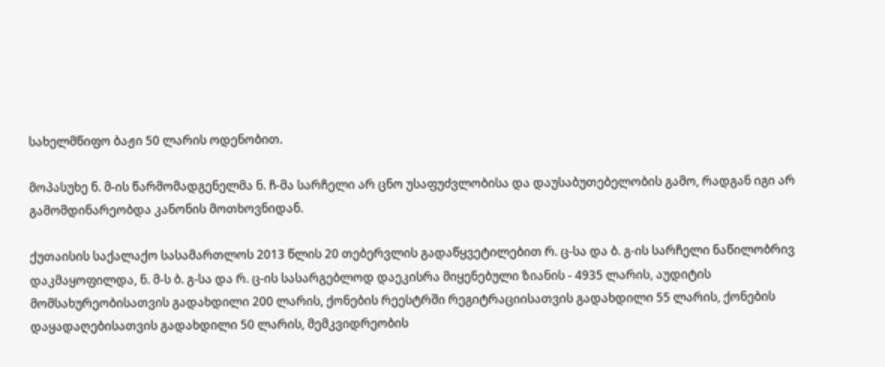სახელმწიფო ბაჟი 50 ლარის ოდენობით.

მოპასუხე ნ. მ-ის წარმომადგენელმა ნ. ჩ-მა სარჩელი არ ცნო უსაფუძვლობისა და დაუსაბუთებელობის გამო, რადგან იგი არ გამომდინარეობდა კანონის მოთხოვნიდან.

ქუთაისის საქალაქო სასამართლოს 2013 წლის 20 თებერვლის გადაწყვეტილებით რ. ც-სა და ბ. გ-ის სარჩელი ნაწილობრივ დაკმაყოფილდა, ნ. მ-ს ბ. გ-სა და რ. ც-ის სასარგებლოდ დაეკისრა მიყენებული ზიანის - 4935 ლარის, აუდიტის მომსახურეობისათვის გადახდილი 200 ლარის, ქონების რეესტრში რეგიტრაციისათვის გადახდილი 55 ლარის, ქონების დაყადაღებისათვის გადახდილი 50 ლარის, მემკვიდრეობის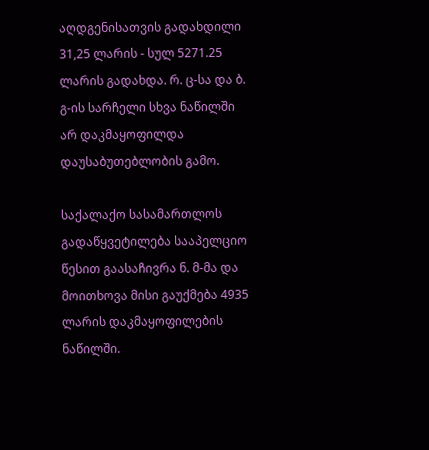აღდგენისათვის გადახდილი 31,25 ლარის - სულ 5271.25 ლარის გადახდა. რ. ც-სა და ბ. გ-ის სარჩელი სხვა ნაწილში არ დაკმაყოფილდა დაუსაბუთებლობის გამო.

საქალაქო სასამართლოს გადაწყვეტილება სააპელციო წესით გაასაჩივრა ნ. მ-მა და მოითხოვა მისი გაუქმება 4935 ლარის დაკმაყოფილების ნაწილში.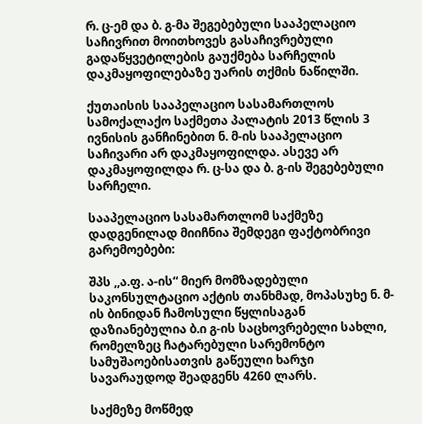რ. ც-ემ და ბ. გ-მა შეგებებული სააპელაციო საჩივრით მოითხოვეს გასაჩივრებული გადაწყვეტილების გაუქმება სარჩელის დაკმაყოფილებაზე უარის თქმის ნაწილში.

ქუთაისის სააპელაციო სასამართლოს სამოქალაქო საქმეთა პალატის 2013 წლის 3 ივნისის განჩინებით ნ. მ-ის სააპელაციო საჩივარი არ დაკმაყოფილდა. ასევე არ დაკმაყოფილდა რ. ც-სა და ბ. გ-ის შეგებებული სარჩელი.

სააპელაციო სასამართლომ საქმეზე დადგენილად მიიჩნია შემდეგი ფაქტობრივი გარემოებები:

შპს ,,ა.ფ. ა-ის“ მიერ მომზადებული საკონსულტაციო აქტის თანხმად, მოპასუხე ნ. მ-ის ბინიდან ჩამოსული წყლისაგან დაზიანებულია ბ.ი გ-ის საცხოვრებელი სახლი, რომელზეც ჩატარებული სარემონტო სამუშაოებისათვის გაწეული ხარჯი სავარაუდოდ შეადგენს 4260 ლარს.

საქმეზე მოწმედ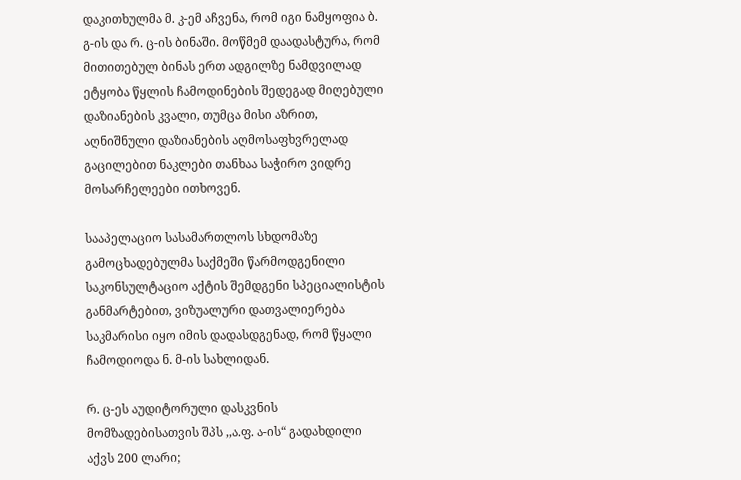დაკითხულმა მ. კ-ემ აჩვენა, რომ იგი ნამყოფია ბ. გ-ის და რ. ც-ის ბინაში. მოწმემ დაადასტურა, რომ მითითებულ ბინას ერთ ადგილზე ნამდვილად ეტყობა წყლის ჩამოდინების შედეგად მიღებული დაზიანების კვალი, თუმცა მისი აზრით, აღნიშნული დაზიანების აღმოსაფხვრელად გაცილებით ნაკლები თანხაა საჭირო ვიდრე მოსარჩელეები ითხოვენ.

სააპელაციო სასამართლოს სხდომაზე გამოცხადებულმა საქმეში წარმოდგენილი საკონსულტაციო აქტის შემდგენი სპეციალისტის განმარტებით, ვიზუალური დათვალიერება საკმარისი იყო იმის დადასდგენად, რომ წყალი ჩამოდიოდა ნ. მ-ის სახლიდან.

რ. ც-ეს აუდიტორული დასკვნის მომზადებისათვის შპს ,,ა.ფ. ა-ის“ გადახდილი აქვს 200 ლარი;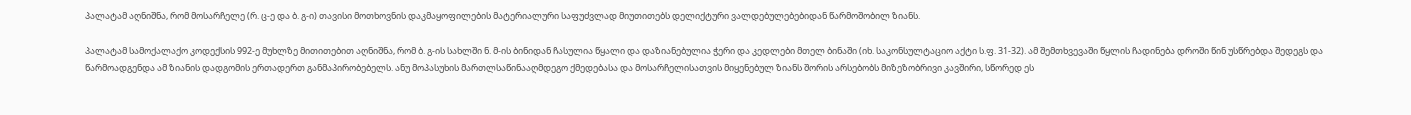პალატამ აღნიშნა, რომ მოსარჩელე (რ. ც-ე და ბ. გ-ი) თავისი მოთხოვნის დაკმაყოფილების მატერიალური საფუძვლად მიუთითებს დელიქტური ვალდებულებებიდან წარმოშობილ ზიანს.

პალატამ სამოქალაქო კოდექსის 992-ე მუხლზე მითითებით აღნიშნა, რომ ბ. გ-ის სახლში ნ. მ-ის ბინიდან ჩასულია წყალი და დაზიანებულია ჭერი და კედლები მთელ ბინაში (იხ. საკონსულტაციო აქტი ს.ფ. 31-32). ამ შემთხვევაში წყლის ჩადინება დროში წინ უსწრებდა შედეგს და წარმოადგენდა ამ ზიანის დადგომის ერთადერთ განმაპირობებელს. ანუ მოპასუხის მართლსაწინააღმდეგო ქმედებასა და მოსარჩელისათვის მიყენებულ ზიანს შორის არსებობს მიზეზობრივი კავშირი, სწორედ ეს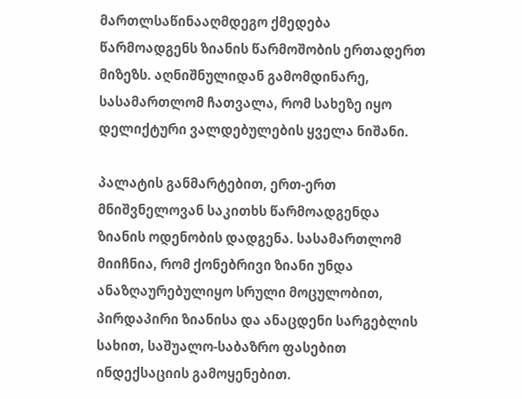მართლსაწინააღმდეგო ქმედება წარმოადგენს ზიანის წარმოშობის ერთადერთ მიზეზს. აღნიშნულიდან გამომდინარე, სასამართლომ ჩათვალა, რომ სახეზე იყო დელიქტური ვალდებულების ყველა ნიშანი.

პალატის განმარტებით, ერთ-ერთ მნიშვნელოვან საკითხს წარმოადგენდა ზიანის ოდენობის დადგენა. სასამართლომ მიიჩნია, რომ ქონებრივი ზიანი უნდა ანაზღაურებულიყო სრული მოცულობით, პირდაპირი ზიანისა და ანაცდენი სარგებლის სახით, საშუალო-საბაზრო ფასებით ინდექსაციის გამოყენებით.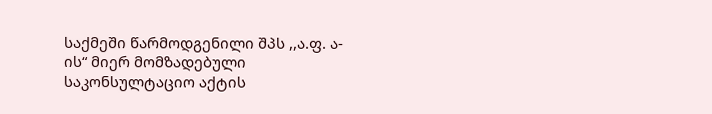საქმეში წარმოდგენილი შპს ,,ა.ფ. ა-ის“ მიერ მომზადებული საკონსულტაციო აქტის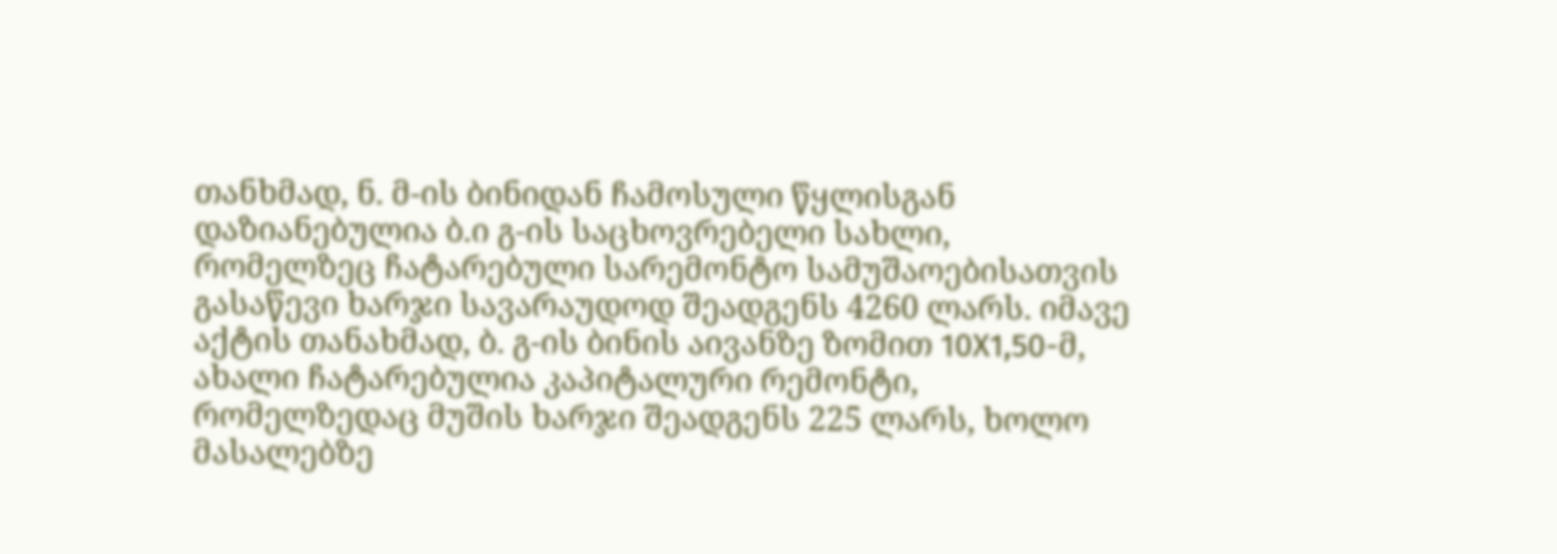თანხმად, ნ. მ-ის ბინიდან ჩამოსული წყლისგან დაზიანებულია ბ.ი გ-ის საცხოვრებელი სახლი, რომელზეც ჩატარებული სარემონტო სამუშაოებისათვის გასაწევი ხარჯი სავარაუდოდ შეადგენს 4260 ლარს. იმავე აქტის თანახმად, ბ. გ-ის ბინის აივანზე ზომით 10X1,50-მ, ახალი ჩატარებულია კაპიტალური რემონტი, რომელზედაც მუშის ხარჯი შეადგენს 225 ლარს, ხოლო მასალებზე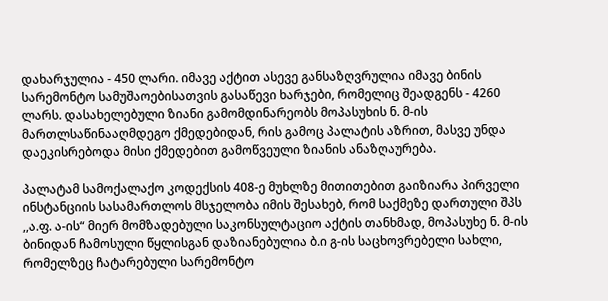დახარჯულია - 450 ლარი. იმავე აქტით ასევე განსაზღვრულია იმავე ბინის სარემონტო სამუშაოებისათვის გასაწევი ხარჯები, რომელიც შეადგენს - 4260 ლარს. დასახელებული ზიანი გამომდინარეობს მოპასუხის ნ. მ-ის მართლსაწინააღმდეგო ქმედებიდან, რის გამოც პალატის აზრით, მასვე უნდა დაეკისრებოდა მისი ქმედებით გამოწვეული ზიანის ანაზღაურება.

პალატამ სამოქალაქო კოდექსის 408-ე მუხლზე მითითებით გაიზიარა პირველი ინსტანციის სასამართლოს მსჯელობა იმის შესახებ, რომ საქმეზე დართული შპს ,,ა.ფ. ა-ის“ მიერ მომზადებული საკონსულტაციო აქტის თანხმად, მოპასუხე ნ. მ-ის ბინიდან ჩამოსული წყლისგან დაზიანებულია ბ.ი გ-ის საცხოვრებელი სახლი, რომელზეც ჩატარებული სარემონტო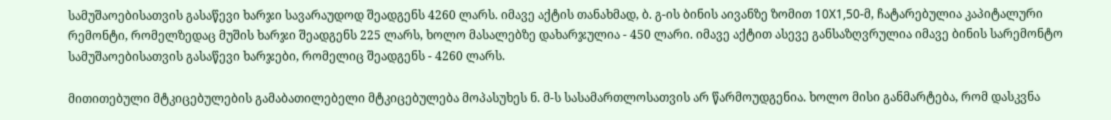სამუშაოებისათვის გასაწევი ხარჯი სავარაუდოდ შეადგენს 4260 ლარს. იმავე აქტის თანახმად, ბ. გ-ის ბინის აივანზე ზომით 10X1,50-მ, ჩატარებულია კაპიტალური რემონტი, რომელზედაც მუშის ხარჯი შეადგენს 225 ლარს, ხოლო მასალებზე დახარჯულია - 450 ლარი. იმავე აქტით ასევე განსაზღვრულია იმავე ბინის სარემონტო სამუშაოებისათვის გასაწევი ხარჯები, რომელიც შეადგენს - 4260 ლარს.

მითითებული მტკიცებულების გამაბათილებელი მტკიცებულება მოპასუხეს ნ. მ-ს სასამართლოსათვის არ წარმოუდგენია. ხოლო მისი განმარტება, რომ დასკვნა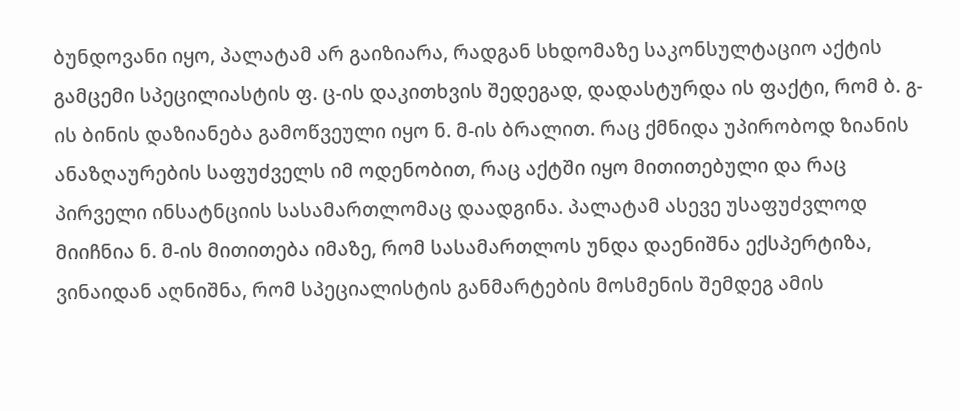ბუნდოვანი იყო, პალატამ არ გაიზიარა, რადგან სხდომაზე საკონსულტაციო აქტის გამცემი სპეცილიასტის ფ. ც-ის დაკითხვის შედეგად, დადასტურდა ის ფაქტი, რომ ბ. გ-ის ბინის დაზიანება გამოწვეული იყო ნ. მ-ის ბრალით. რაც ქმნიდა უპირობოდ ზიანის ანაზღაურების საფუძველს იმ ოდენობით, რაც აქტში იყო მითითებული და რაც პირველი ინსატნციის სასამართლომაც დაადგინა. პალატამ ასევე უსაფუძვლოდ მიიჩნია ნ. მ-ის მითითება იმაზე, რომ სასამართლოს უნდა დაენიშნა ექსპერტიზა, ვინაიდან აღნიშნა, რომ სპეციალისტის განმარტების მოსმენის შემდეგ ამის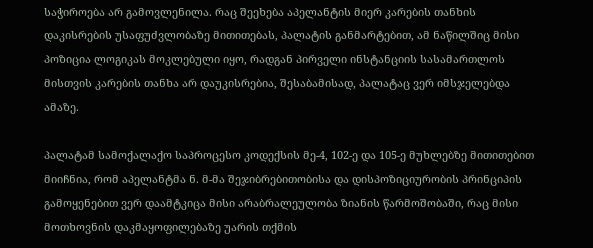საჭიროება არ გამოვლენილა. რაც შეეხება აპელანტის მიერ კარების თანხის დაკისრების უსაფუძვლობაზე მითითებას, პალატის განმარტებით, ამ ნაწილშიც მისი პოზიცია ლოგიკას მოკლებული იყო, რადგან პირველი ინსტანციის სასამართლოს მისთვის კარების თანხა არ დაუკისრებია, შესაბამისად, პალატაც ვერ იმსჯელებდა ამაზე.

პალატამ სამოქალაქო საპროცესო კოდექსის მე-4, 102-ე და 105-ე მუხლებზე მითითებით მიიჩნია, რომ აპელანტმა ნ. მ-მა შეჯიბრებითობისა და დისპოზიციურობის პრინციპის გამოყენებით ვერ დაამტკიცა მისი არაბრალეულობა ზიანის წარმოშობაში, რაც მისი მოთხოვნის დაკმაყოფილებაზე უარის თქმის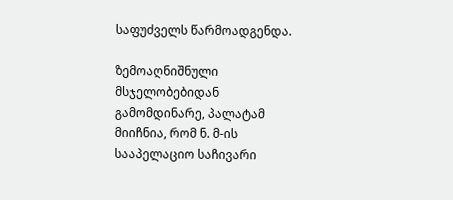საფუძველს წარმოადგენდა.

ზემოაღნიშნული მსჯელობებიდან გამომდინარე, პალატამ მიიჩნია, რომ ნ. მ-ის სააპელაციო საჩივარი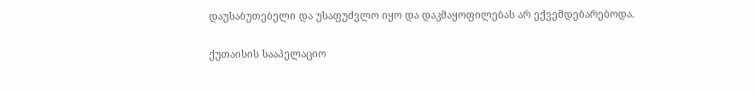დაუსაბუთებელი და უსაფუძვლო იყო და დაკმაყოფილებას არ ექვემდებარებოდა.

ქუთაისის სააპელაციო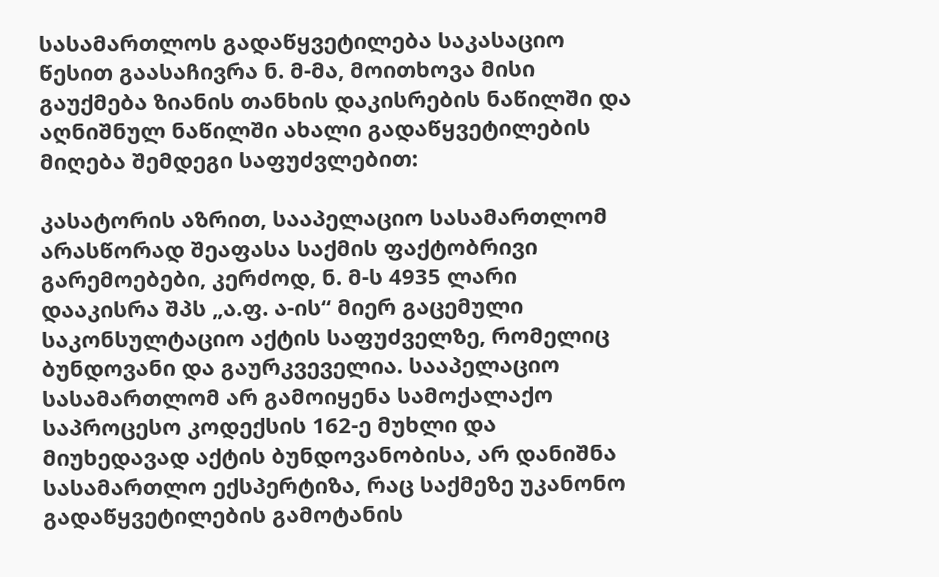სასამართლოს გადაწყვეტილება საკასაციო წესით გაასაჩივრა ნ. მ-მა, მოითხოვა მისი გაუქმება ზიანის თანხის დაკისრების ნაწილში და აღნიშნულ ნაწილში ახალი გადაწყვეტილების მიღება შემდეგი საფუძვლებით:

კასატორის აზრით, სააპელაციო სასამართლომ არასწორად შეაფასა საქმის ფაქტობრივი გარემოებები, კერძოდ, ნ. მ-ს 4935 ლარი დააკისრა შპს „ა.ფ. ა-ის“ მიერ გაცემული საკონსულტაციო აქტის საფუძველზე, რომელიც ბუნდოვანი და გაურკვეველია. სააპელაციო სასამართლომ არ გამოიყენა სამოქალაქო საპროცესო კოდექსის 162-ე მუხლი და მიუხედავად აქტის ბუნდოვანობისა, არ დანიშნა სასამართლო ექსპერტიზა, რაც საქმეზე უკანონო გადაწყვეტილების გამოტანის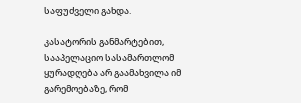საფუძველი გახდა.

კასატორის განმარტებით, სააპელაციო სასამართლომ ყურადღება არ გაამახვილა იმ გარემოებაზე, რომ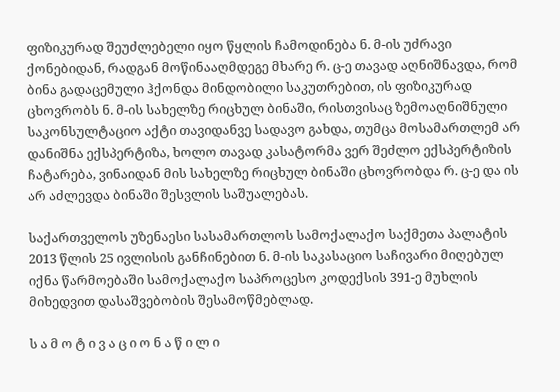ფიზიკურად შეუძლებელი იყო წყლის ჩამოდინება ნ. მ-ის უძრავი ქონებიდან, რადგან მოწინააღმდეგე მხარე რ. ც-ე თავად აღნიშნავდა, რომ ბინა გადაცემული ჰქონდა მინდობილი საკუთრებით, ის ფიზიკურად ცხოვრობს ნ. მ-ის სახელზე რიცხულ ბინაში, რისთვისაც ზემოაღნიშნული საკონსულტაციო აქტი თავიდანვე სადავო გახდა, თუმცა მოსამართლემ არ დანიშნა ექსპერტიზა, ხოლო თავად კასატორმა ვერ შეძლო ექსპერტიზის ჩატარება, ვინაიდან მის სახელზე რიცხულ ბინაში ცხოვრობდა რ. ც-ე და ის არ აძლევდა ბინაში შესვლის საშუალებას.

საქართველოს უზენაესი სასამართლოს სამოქალაქო საქმეთა პალატის 2013 წლის 25 ივლისის განჩინებით ნ. მ-ის საკასაციო საჩივარი მიღებულ იქნა წარმოებაში სამოქალაქო საპროცესო კოდექსის 391-ე მუხლის მიხედვით დასაშვებობის შესამოწმებლად.

ს ა მ ო ტ ი ვ ა ც ი ო ნ ა წ ი ლ ი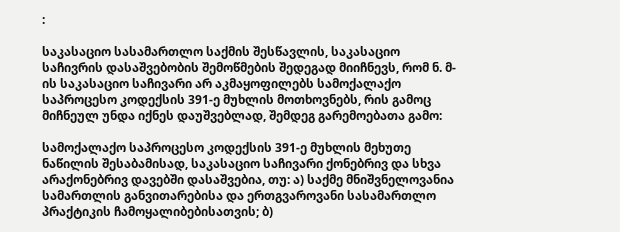:

საკასაციო სასამართლო საქმის შესწავლის, საკასაციო საჩივრის დასაშვებობის შემოწმების შედეგად მიიჩნევს, რომ ნ. მ-ის საკასაციო საჩივარი არ აკმაყოფილებს სამოქალაქო საპროცესო კოდექსის 391-ე მუხლის მოთხოვნებს, რის გამოც მიჩნეულ უნდა იქნეს დაუშვებლად, შემდეგ გარემოებათა გამო:

სამოქალაქო საპროცესო კოდექსის 391-ე მუხლის მეხუთე ნაწილის შესაბამისად, საკასაციო საჩივარი ქონებრივ და სხვა არაქონებრივ დავებში დასაშვებია, თუ: ა) საქმე მნიშვნელოვანია სამართლის განვითარებისა და ერთგვაროვანი სასამართლო პრაქტიკის ჩამოყალიბებისათვის; ბ)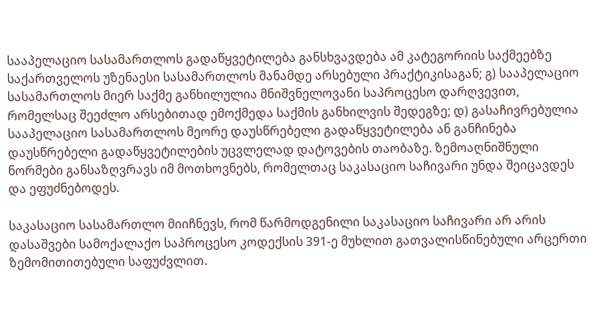სააპელაციო სასამართლოს გადაწყვეტილება განსხვავდება ამ კატეგორიის საქმეებზე საქართველოს უზენაესი სასამართლოს მანამდე არსებული პრაქტიკისაგან; გ) სააპელაციო სასამართლოს მიერ საქმე განხილულია მნიშვნელოვანი საპროცესო დარღვევით, რომელსაც შეეძლო არსებითად ემოქმედა საქმის განხილვის შედეგზე; დ) გასაჩივრებულია სააპელაციო სასამართლოს მეორე დაუსწრებელი გადაწყვეტილება ან განჩინება დაუსწრებელი გადაწყვეტილების უცვლელად დატოვების თაობაზე. ზემოაღნიშნული ნორმები განსაზღვრავს იმ მოთხოვნებს, რომელთაც საკასაციო საჩივარი უნდა შეიცავდეს და ეფუძნებოდეს.

საკასაციო სასამართლო მიიჩნევს, რომ წარმოდგენილი საკასაციო საჩივარი არ არის დასაშვები სამოქალაქო საპროცესო კოდექსის 391-ე მუხლით გათვალისწინებული არცერთი ზემომითითებული საფუძვლით.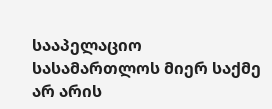სააპელაციო სასამართლოს მიერ საქმე არ არის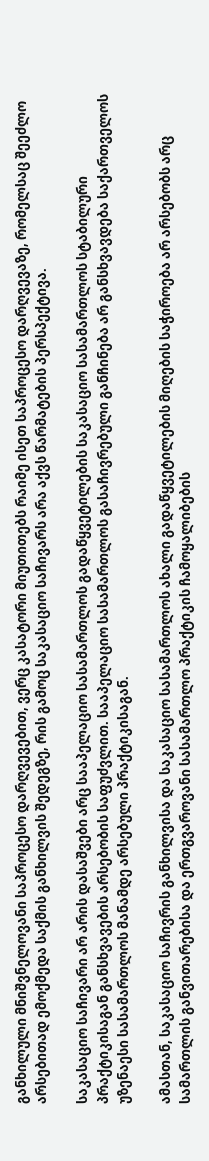განხილული მნიშვნელოვანი საპროცესო დარღვევებით, ვერც კასატორი მიუთითებს რაიმე ისეთ საპროცესო დარღვევაზე, რომელსაც შეეძლო არსებითად ემოქმედა საქმის განხილვის შედეგზე, რის გამოც საკასაციო საჩივარს არა აქვს წარმატების პერსპექტივა.

საკასაციო საჩივარი არ არის დასაშვები არც სააპელაციო სასამართლოს გადაწყვეტილების საკასაციო სასამართლოს სტაბილური პრაქტიკისაგან განსხვავების არსებობის საფუძვლით. სააპელაციო სასამართლოს გასაჩივრებული განჩინება არ განსხვავდება საქართველოს უზენაესი სასამართლოს მანამდე არსებული პრაქტიკისაგან.

ამასთან, საკასაციო საჩივრის განხილვისა და საკასაციო სასამართლოს ახალი გადაწყვეტილების მიღების საჭიროება არ არსებობს არც სამართლის განვითარებისა და ერთგვაროვანი სასამართლო პრაქტიკის ჩამოყალიბების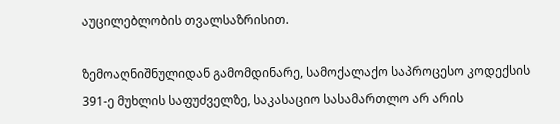აუცილებლობის თვალსაზრისით.

ზემოაღნიშნულიდან გამომდინარე, სამოქალაქო საპროცესო კოდექსის 391-ე მუხლის საფუძველზე, საკასაციო სასამართლო არ არის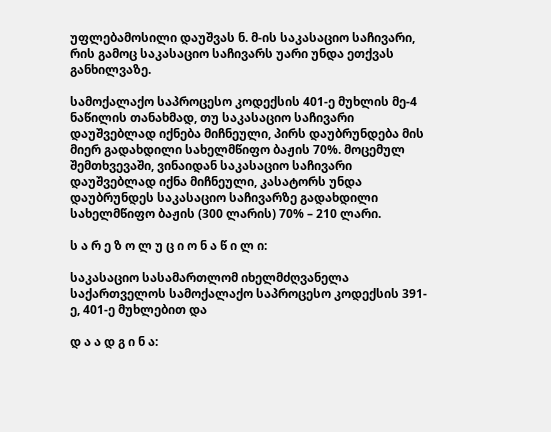უფლებამოსილი დაუშვას ნ. მ-ის საკასაციო საჩივარი, რის გამოც საკასაციო საჩივარს უარი უნდა ეთქვას განხილვაზე.

სამოქალაქო საპროცესო კოდექსის 401-ე მუხლის მე-4 ნაწილის თანახმად, თუ საკასაციო საჩივარი დაუშვებლად იქნება მიჩნეული, პირს დაუბრუნდება მის მიერ გადახდილი სახელმწიფო ბაჟის 70%. მოცემულ შემთხვევაში, ვინაიდან საკასაციო საჩივარი დაუშვებლად იქნა მიჩნეული, კასატორს უნდა დაუბრუნდეს საკასაციო საჩივარზე გადახდილი სახელმწიფო ბაჟის (300 ლარის) 70% – 210 ლარი.

ს ა რ ე ზ ო ლ უ ც ი ო ნ ა წ ი ლ ი:

საკასაციო სასამართლომ იხელმძღვანელა საქართველოს სამოქალაქო საპროცესო კოდექსის 391-ე, 401-ე მუხლებით და

დ ა ა დ გ ი ნ ა: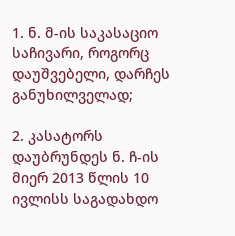1. ნ. მ-ის საკასაციო საჩივარი, როგორც დაუშვებელი, დარჩეს განუხილველად;

2. კასატორს დაუბრუნდეს ნ. ჩ-ის მიერ 2013 წლის 10 ივლისს საგადახდო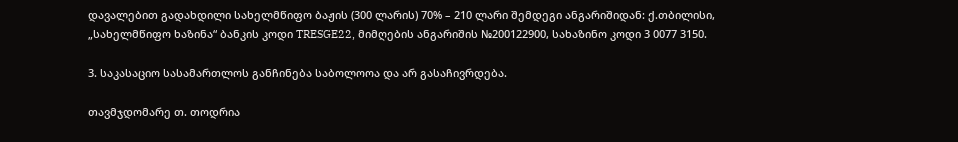დავალებით გადახდილი სახელმწიფო ბაჟის (300 ლარის) 70% – 210 ლარი შემდეგი ანგარიშიდან: ქ.თბილისი, „სახელმწიფო ხაზინა“ ბანკის კოდი TRESGE22, მიმღების ანგარიშის №200122900, სახაზინო კოდი 3 0077 3150.

3. საკასაციო სასამართლოს განჩინება საბოლოოა და არ გასაჩივრდება.

თავმჯდომარე თ. თოდრია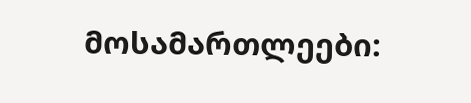მოსამართლეები: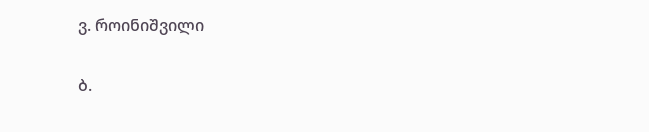ვ. როინიშვილი

ბ.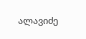ალავიძე